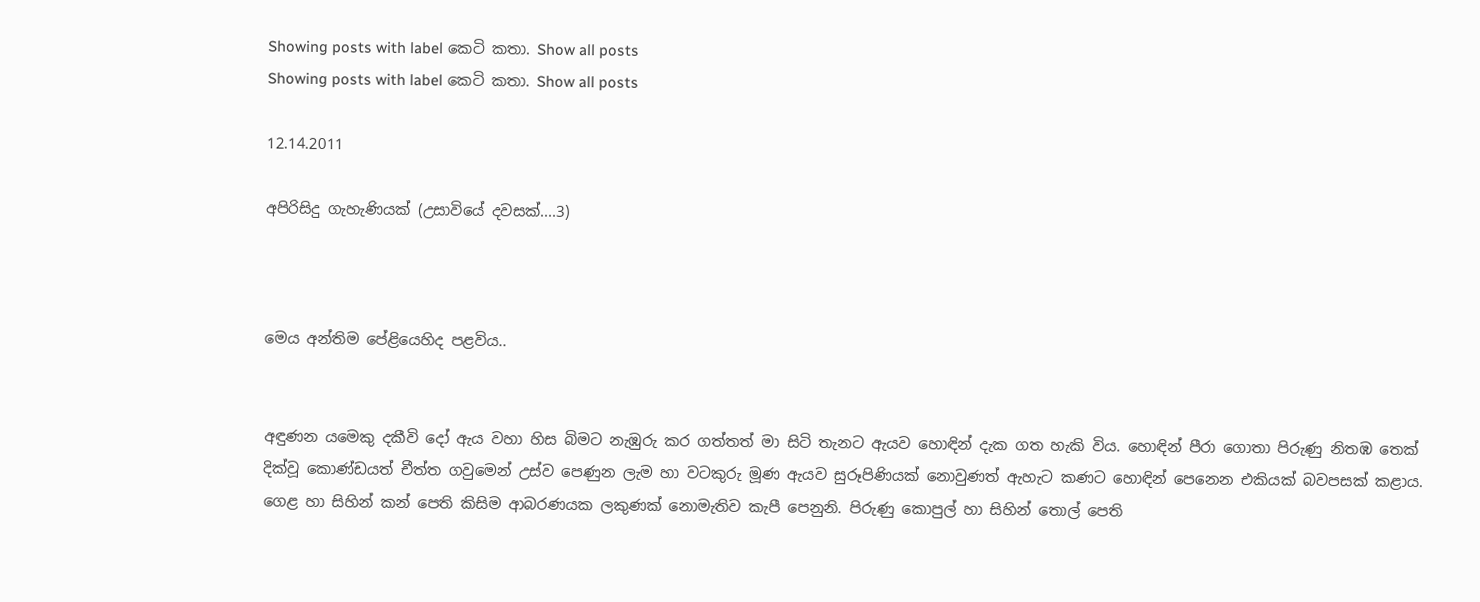Showing posts with label කෙටි කතා. Show all posts
Showing posts with label කෙටි කතා. Show all posts

12.14.2011

අපිරිසිදු ගැහැණියක් (උසාවියේ දවසක්....3)



මෙය අන්තිම පේළියෙහිද පළවිය..


අඳුණන යමෙකු දකීවි දෝ ඇය වහා හිස බිමට නැඹුරු කර ගත්තත් මා සිටි තැනට ඇයව හොඳින් දැක ගත හැකි විය. හොඳින් පීරා ගොතා පිරුණු නිතඹ තෙක් දික්වූ කොණ්ඩයත් චීත්ත ගවුමෙන් උස්ව පෙණුන ලැම හා වටකුරු මූණ ඇයව සුරූපිණියක් නොවුණත් ඇහැට කණට හොඳින් පෙනෙන එකියක් බවපසක් කළාය. ගෙළ හා සිහින් කන් පෙති කිසිම ආබරණයක ලකුණක් නොමැතිව කැපී පෙනුනි. පිරුණු කොපුල් හා සිහින් තොල් පෙති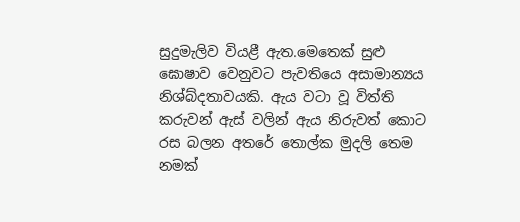සුදුමැලිව වියළී ඇත.මෙතෙක් සුළු ඝොෂාව වෙනුවට පැවතියෙ අසාමාන්‍යය නිශ්බ්දතාවයකි. ඇය වටා වූ විත්ති කරුවන් ඇස් වලින් ඇය නිරුවත් කොට රස බලන අතරේ තොල්ක මුදලි තෙම නමක්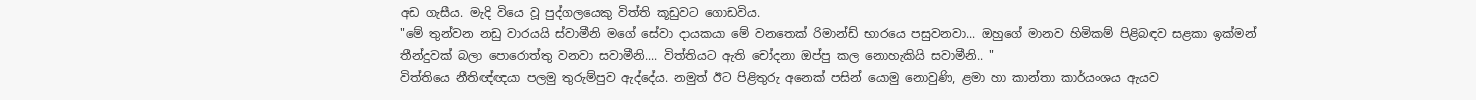අඩ ගැසීය. මැදි වියෙ වූ පුද්ගලයෙකු විත්ති කූඩුවට ගොඩවිය.
"මේ තුන්වන නඩු වාරයයි ස්වාමීනි මගේ සේවා දායකයා මේ වනතෙක් රිමාන්ඩ් භාරයෙ පසුවනවා... ඔහුගේ මානව හිමිකම් පිළිබඳව සළකා ඉක්මන් තීන්දුවක් බලා පොරොත්තු වනවා සවාමීනි.... විත්තියට ඇති චෝදනා ඔප්පු කල නොහැකියි සවාමීනි.. "
විත්තියෙ නීතිඥ්ඥයා පලමු තුරුම්පුව ඇද්දේය. නමුත් ඊට පිළිතුරු අනෙක් පසින් යොමු නොවුණි, ළමා හා කාන්තා කාර්යංශය ඇයව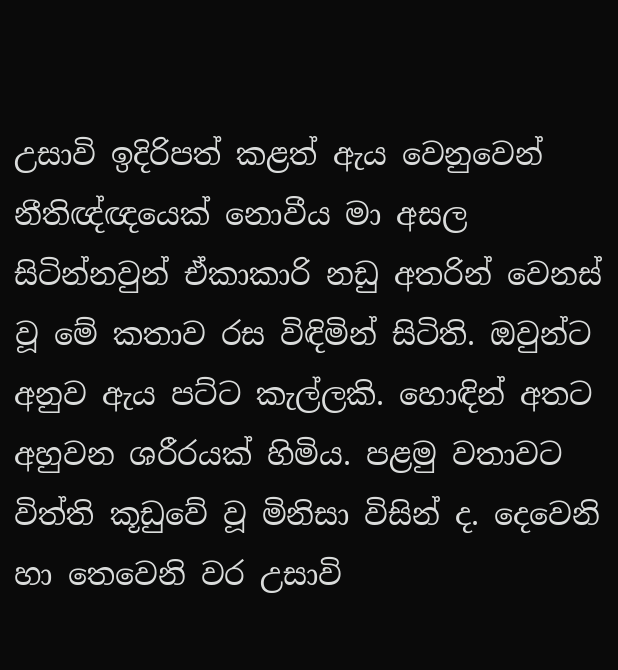උසාවි ඉදිරිපත් කළත් ඇය වෙනුවෙන් නීතිඥ්ඥයෙක් නොවීය මා අසල සිටින්නවුන් ඒකාකාරි නඩු අතරින් වෙනස් වූ මේ කතාව රස විඳිමින් සිටිති. ඔවුන්ට අනුව ඇය පට්ට කැල්ලකි. හොඳින් අතට අහුවන ශරීරයක් හිමිය. පළමු වතාවට විත්ති කූඩුවේ වූ මිනිසා විසින් ද. දෙවෙනි හා තෙවෙනි වර උසාවි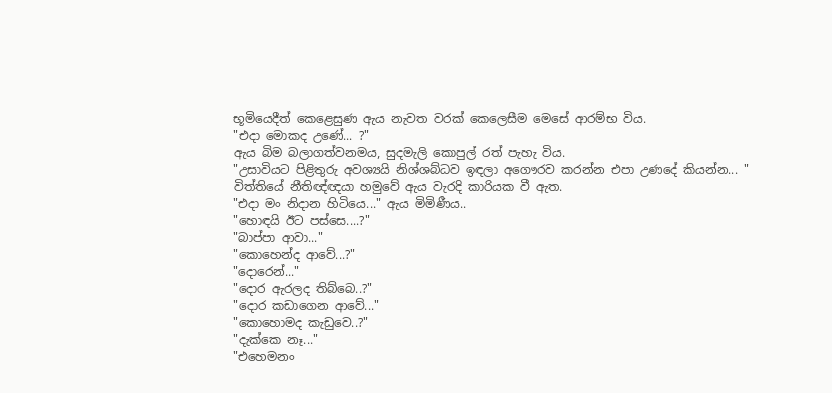භූමියෙදීත් කෙළෙසුණ ඇය නැවත වරක් කෙලෙසීම මෙසේ ආරම්භ විය.
"එදා මොකද උණේ... ?"
ඇය බිම බලාගත්වනමය, සුදමැලි කොපුල් රත් පැහැ විය.
"උසාවියට පිළිතුරු අවශ්‍යයි නිශ්ශබ්ධව ඉඳලා අගෞරව කරන්න එපා උණදේ කියන්න... "
විත්තියේ නීතිඥ්ඥයා හමුවේ ඇය වැරදි කාරියක වී ඇත.
"එදා මං නිදාන හිටියෙ..." ඇය මිමිණීය..
"හොඳයි ඊට පස්සෙ....?"
"බාප්පා ආවා..."
"කොහෙන්ද ආවේ...?"
"දොරෙන්..."
"දොර ඇරලද තිබ්බෙ..?"
"දොර කඩාගෙන ආවේ..."
"කොහොමද කැඩුවෙ..?"
"දැක්කෙ නෑ..."
"එහෙමනං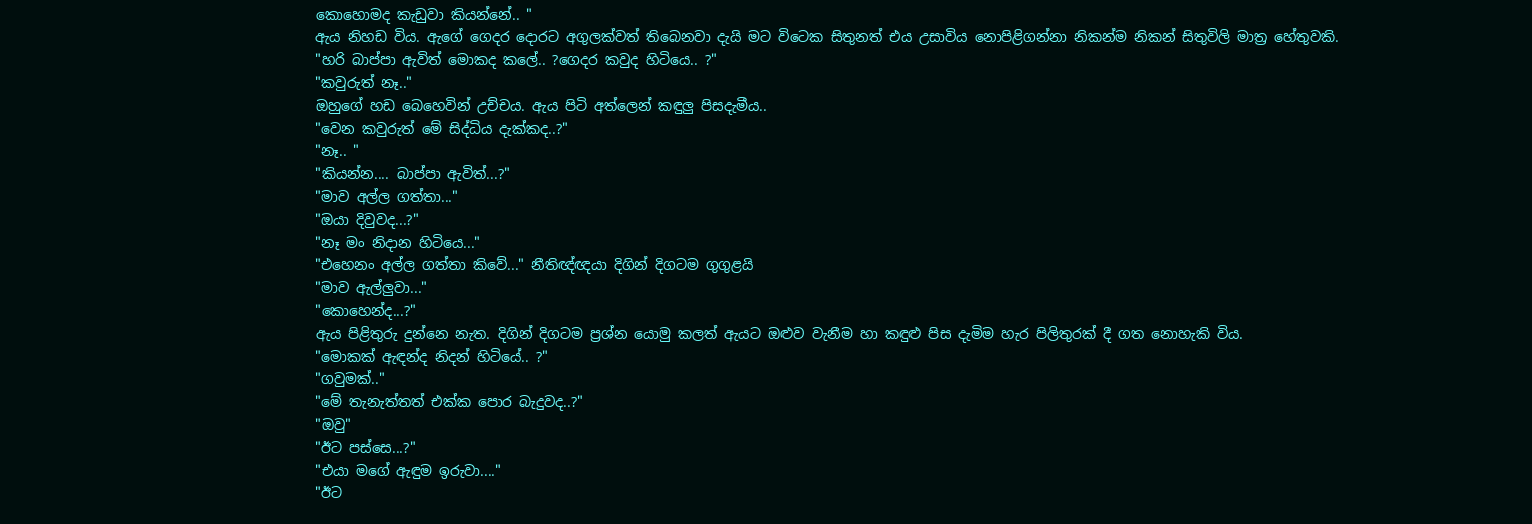කොහොමද කැඩුවා කියන්නේ.. "
ඇය නිහඩ විය. ඇගේ ගෙදර දොරට අගුලක්වත් තිබෙනවා දැයි මට විටෙක සිතුනත් එය උසාවිය නොපිළිගන්නා නිකන්ම නිකන් සිතුවිලි මාත්‍ර හේතුවකි.
"හරි බාප්පා ඇවිත් මොකද කලේ.. ?ගෙදර කවුද හිටියෙ.. ?"
"කවුරුත් නෑ.."
ඔහුගේ හඩ බෙහෙවින් උච්චය. ඇය පිටි අත්ලෙන් කඳුලු පිසදැමීය..
"වෙන කවුරුත් මේ සිද්ධිය දැක්කද..?"
"නෑ.. "
"කියන්න.... බාප්පා ඇවිත්...?"
"මාව අල්ල ගත්තා..."
"ඔයා දිවුවද...?"
"නෑ මං නිදාන හිටියෙ..."
"එහෙනං අල්ල ගත්තා කිවේ..." නීතිඥ්ඥයා දිගින් දිගටම ගුගුළයි
"මාව ඇල්ලුවා..."
"කොහෙන්ද...?"
ඇය පිළිතුරු දුන්නෙ නැත. දිගින් දිගටම ප්‍රශ්න යොමු කලත් ඇයට ඔළුව වැනීම හා කඳුළු පිස දැමිම හැර පිලිතුරක් දී ගත නොහැකි විය.
"මොකක් ඇඳන්ද නිදන් හිටියේ.. ?"
"ගවුමක්.."
"මේ තැනැත්තත් එක්ක පොර බැදුවද..?"
"ඔවු"
"ඊට පස්සෙ...?"
"එයා මගේ ඇඳුම ඉරුවා...."
"ඊට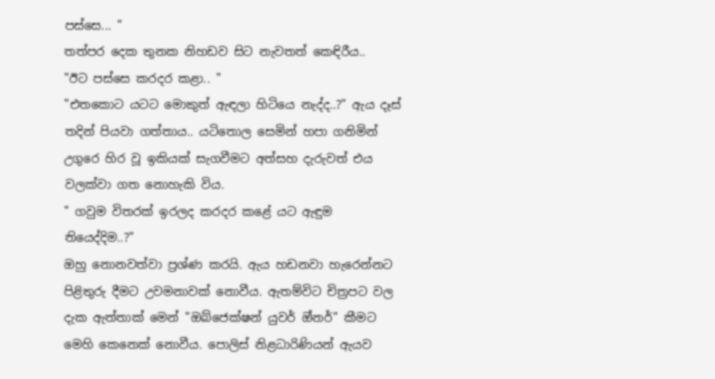පස්සෙ... "
තත්පර දෙක තුනක නිහඩව සිට නැවතත් කෙඳිරීය..
"ඊට පස්සෙ කරදර කළා.. "
"එතකොට යටට මොකුත් ඇඳලා හිටියෙ නැද්ද..?" ඇය දෑස් තදින් පියවා ගත්තාය.. යටිතොල සෙමින් හපා ගනිමින් උගුරෙ හිර වූ ඉකියක් සැගවීමට අත්සහ දැරුවත් එය වලක්වා ගත නොහැකි විය.
" ගවුම විතරක් ඉරලද කරදර කළේ යට ඇඳුම තියෙද්දිම..?"
ඔහු නොනවත්වා ප්‍රශ්ණ කරයි. ඇය හඩනවා හැරෙන්නට පිළිතුරු දීමට උවමනාවක් නොවීය. ඇතම්විට චිත්‍රපට වල දැක ඇත්තාක් මෙන් "ඔබ්ජෙක්ෂන් යුවර් ඔ්නර්" කීමට මෙහි කෙනෙක් නොවීය. පොලිස් නිළධාරිණියන් ඇයව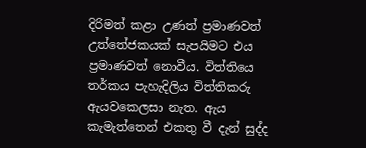දිරිමත් කළා උණත් ප්‍රමාණවත් උත්තේජකයක් සැපයිමට එය ප්‍රමාණවත් නොවීය. විත්තියෙ තර්කය පැහැදිලිය විත්තිකරු ඇයවකෙලසා නැත. ඇය කැමැත්තෙන් එකතු වී දැන් සුද්ද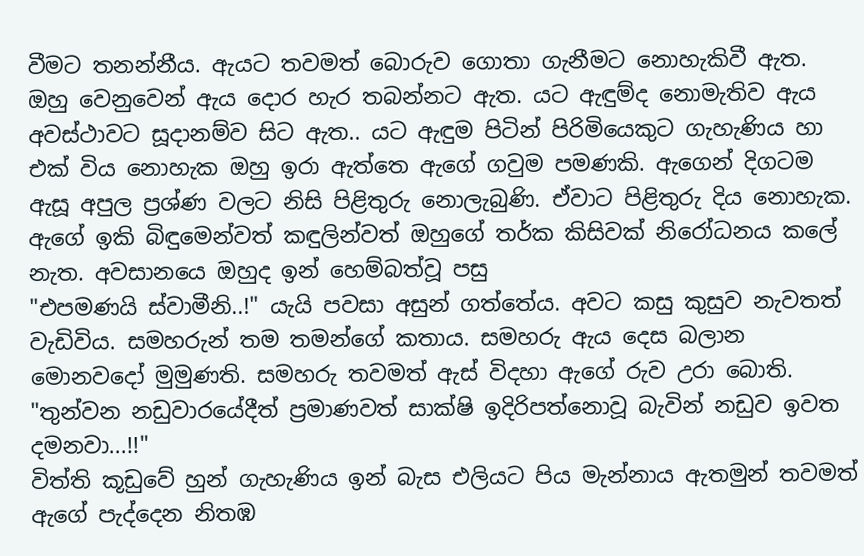වීමට තනන්නීය. ඇයට තවමත් බොරුව ගොතා ගැනීමට නොහැකිවී ඇත. ඔහු වෙනුවෙන් ඇය දොර හැර තබන්නට ඇත. යට ඇඳුම්ද නොමැතිව ඇය අවස්ථාවට සූදානම්ව සිට ඇත.. යට ඇඳුම පිටින් පිරිමියෙකුට ගැහැණිය හා එක් විය නොහැක ඔහු ඉරා ඇත්තෙ ඇගේ ගවුම පමණකි. ඇගෙන් දිගටම ඇසූ අපුල ප්‍රශ්ණ වලට නිසි පිළිතුරු නොලැබුණි. ඒවාට පිළිතුරු දිය නොහැක. ඇගේ ඉකි බිඳුමෙන්වත් කඳුලින්වත් ඔහුගේ තර්ක කිසිවක් නිරෝධනය කලේ නැත. අවසානයෙ ඔහුද ඉන් හෙම්බත්වූ පසු
"එපමණයි ස්වාමීනි..!" යැයි පවසා අසුන් ගත්තේය. අවට කසු කුසුව නැවතත් වැඩිවිය. සමහරුන් තම තමන්ගේ කතාය. සමහරු ඇය දෙස බලාන මොනවදෝ මුමුණති. සමහරු තවමත් ඇස් විදහා ඇගේ රුව උරා බොති.
"තුන්වන නඩුවාරයේදීත් ප්‍රමාණවත් සාක්ෂි ඉදිරිපත්නොවූ බැවින් නඩුව ඉවත දමනවා...!!"
විත්ති කූඩුවේ හුන් ගැහැණිය ඉන් බැස එලියට පිය මැන්නාය ඇතමුන් තවමත් ඇගේ පැද්දෙන නිතඹ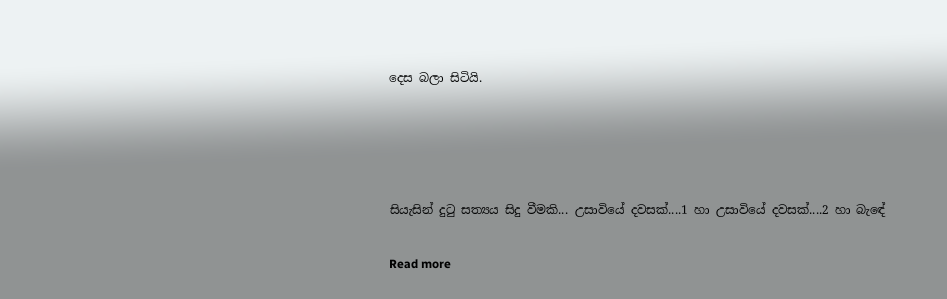දෙස බලා සිටියි.




සියැසින් දුටු සත්‍යය සිදු වීමකි... උසාවියේ දවසක්....1 හා උසාවියේ දවසක්....2 හා බැඳේ

Read more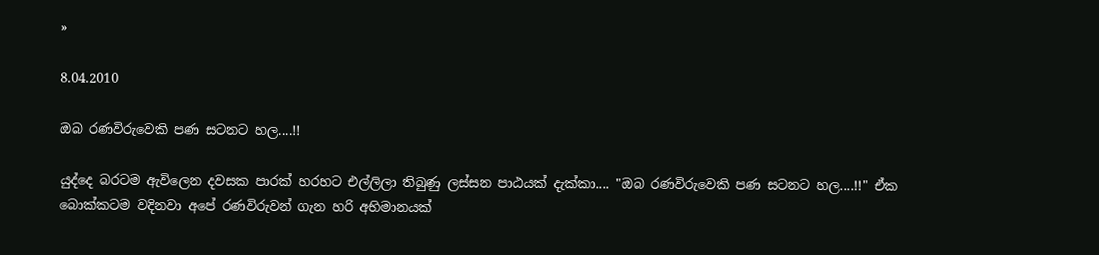»

8.04.2010

ඔබ රණවිරුවෙකි පණ සටනට හල....!!

යුද්දෙ බරටම ඇවිලෙන දවසක පාරක් හරහට එල්ලිලා තිබුණු ලස්සන පාඨයක් දැක්කා.... "ඔබ රණවිරුවෙකි පණ සටනට හල....!!" ඒක බොක්කටම වදිනවා අපේ රණවිරුවන් ගැන හරි අභිමානයක්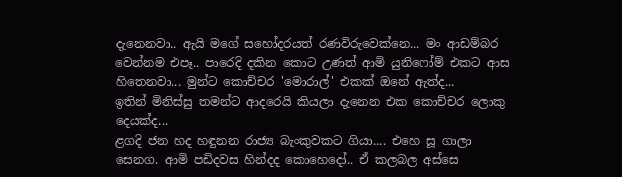දැනෙනවා.. ඇයි මගේ සහෝදරයත් රණවිරුවෙක්නෙ... මං ආඩම්බර වෙන්නම එපෑ.. පාරෙදි දකින කොට උණත් ආමි යුනිෆෝම් එකට ආස හිතෙනවා... මුන්ට කොච්චර 'මොරාල්' එකක් ඔනේ ඇත්ද...
ඉතින් මිනිස්සු තමන්ට ආදරෙයි කියලා දැනෙන එක කොච්චර ලොකු දෙයක්ද...
ළගදි ජන හද හඳුනන රාජ්‍ය බැංකුවකට ගියා.... එහෙ සූ ගාලා සෙනග. ආමි පඩිදවස හින්දද කොහෙදෝ.. ඒ කලබල අස්සෙ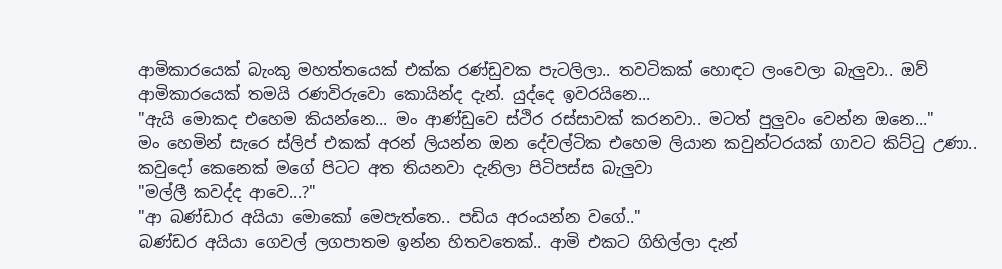ආමිකාරයෙක් බැංකු මහත්තයෙක් එක්ක රණ්ඩුවක පැටලිලා.. තවටිකක් හොඳට ලංවෙලා බැලුවා.. ඔව් ආමිකාරයෙක් තමයි රණවිරුවො කොයින්ද දැන්. යුද්දෙ ඉවරයිනෙ...
"ඇයි මොකද එහෙම කියන්නෙ... මං ආණ්ඩුවෙ ස්ථිර රස්සාවක් කරනවා.. මටත් පුලුවං වෙන්න ඔනෙ..."
මං හෙමින් සැරෙ ස්ලිප් එකක් අරන් ලියන්න ඔන දේවල්ටික එහෙම ලියාන කවුන්ටරයක් ගාවට කිට්ටු උණා.. කවුදෝ කෙනෙක් මගේ පිටට අත තියනවා දැනිලා පිටිපස්ස බැලුවා
"මල්ලී කවද්ද ආවෙ...?"
"ආ බණ්ඩාර අයියා මොකෝ මෙපැත්තෙ.. පඩිය අරංයන්න වගේ.."
බණ්ඩර අයියා ගෙවල් ලගපාතම ඉන්න හිතවතෙක්.. ආමි එකට ගිහිල්ලා දැන්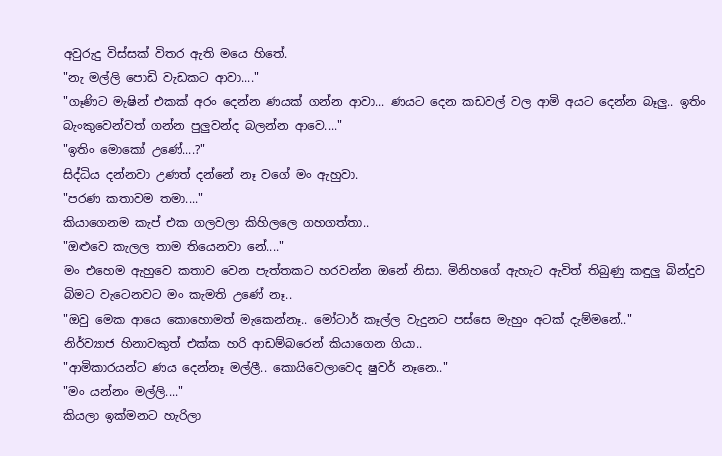අවුරුදු විස්සක් විතර ඇති මයෙ හිතේ.
"නැ මල්ලි පොඩි වැඩකට ආවා...."
"ගෑණිට මැෂින් එකක් අරං දෙන්න ණයක් ගන්න ආවා... ණයට දෙන කඩවල් වල ආමි අයට දෙන්න බෑලු.. ඉතිං බැංකුවෙන්වත් ගන්න පුලුවන්ද බලන්න ආවෙ...."
"ඉතිං මොකෝ උණේ....?"
සිද්ධිය දන්නවා උණත් දන්නේ නෑ වගේ මං ඇහුවා.
"පරණ කතාවම තමා...."
කියාගෙනම කැප් එක ගලවලා කිහිලලෙ ගහගත්තා..
"ඔළුවෙ කැලල තාම තියෙනවා නේ...."
මං එහෙම ඇහුවෙ කතාව වෙන පැත්තකට හරවන්න ඔනේ නිසා. මිනිහගේ ඇහැට ඇවිත් තිබුණු කඳුලු බින්දුව බිමට වැටෙනවට මං කැමති උණේ නෑ..
"ඔවු මෙක ආයෙ කොහොමත් මැකෙන්නෑ.. මෝටාර් කෑල්ල වැදුනට පස්සෙ මැහුං අටක් දැම්මනේ.."
නිර්ව්‍යාජ හිනාවකුත් එක්ක හරි ආඩම්බරෙන් කියාගෙන ගියා..
"ආමිකාරයන්ට ණය දෙන්නෑ මල්ලී.. කොයිවෙලාවෙද ෂුවර් නෑනෙ.."
"මං යන්නං මල්ලි...."
කියලා ඉක්මනට හැරිලා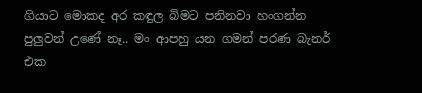ගියාට මොකද අර කඳුල බිමට පනිනවා හංගන්න පුලුවන් උණේ නෑ.. මං ආපහු යන ගමන් පරණ බැනර් එක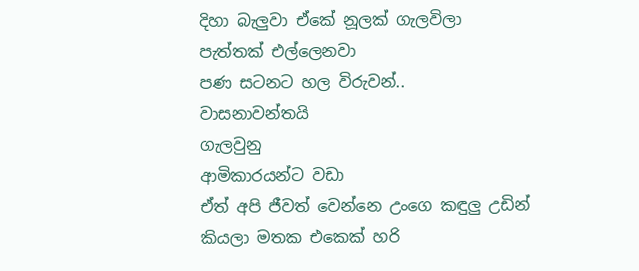දිහා බැලුවා ඒකේ නූලක් ගැලවිලා පැත්තක් එල්ලෙනවා
පණ සටනට හල විරුවන්..
වාසනාවන්තයි
ගැලවුනු
ආමිකාරයන්ට වඩා
ඒත් අපි ජීවත් වෙන්නෙ උංගෙ කඳුලු උඩින් කියලා මතක එකෙක් හරි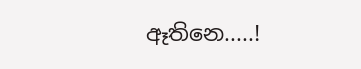ඈතිනෙ.....!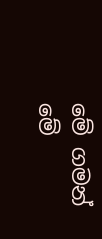මේ ගමන් මේ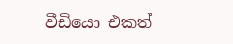වීඩියො එකත්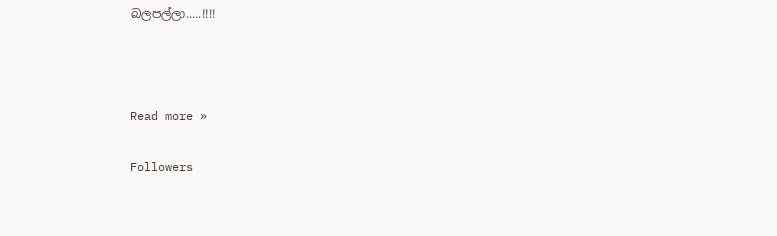බලපල්ලා.....!!!!



Read more »

Followers